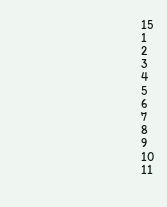15
1
2
3
4
5
6
7
8
9
10
11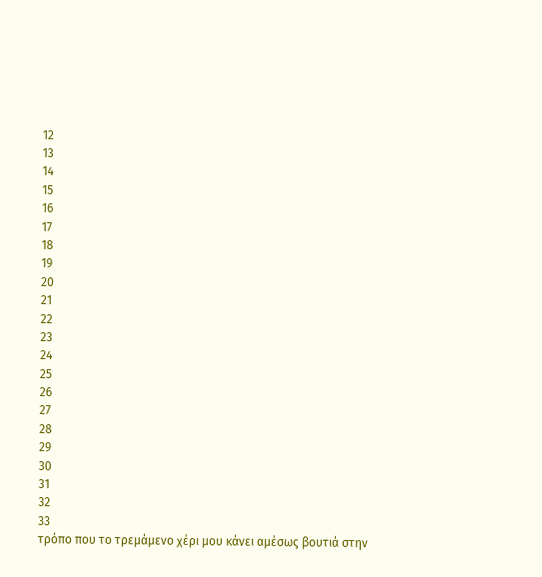12
13
14
15
16
17
18
19
20
21
22
23
24
25
26
27
28
29
30
31
32
33
τρόπο που το τρεμάμενο χέρι μου κάνει αμέσως βουτιά στην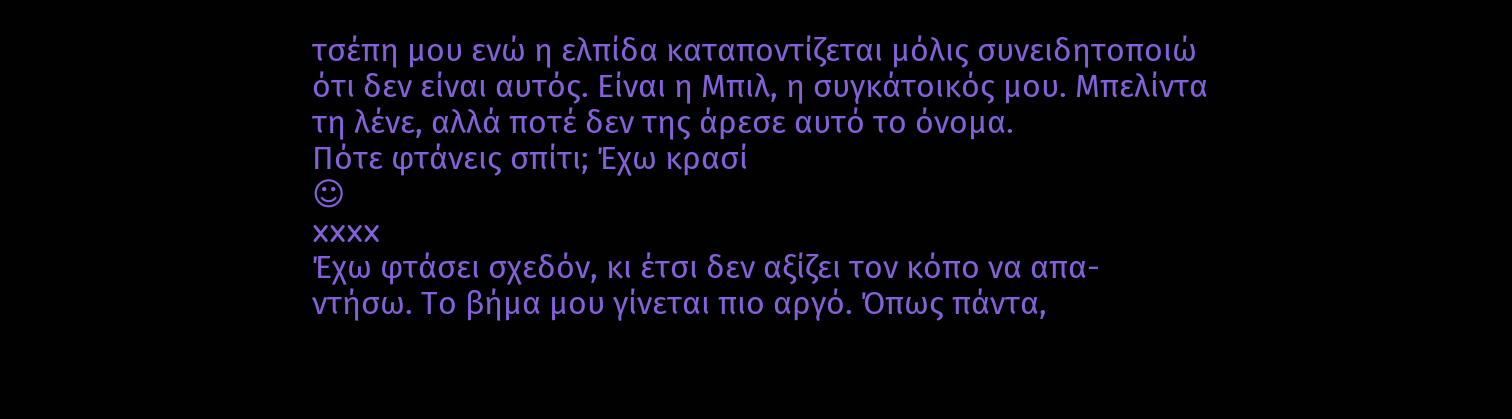τσέπη μου ενώ η ελπίδα καταποντίζεται μόλις συνειδητοποιώ
ότι δεν είναι αυτός. Είναι η Μπιλ, η συγκάτοικός μου. Μπελίντα
τη λένε, αλλά ποτέ δεν της άρεσε αυτό το όνομα.
Πότε φτάνεις σπίτι; Έχω κρασί
☺
xxxx
Έχω φτάσει σχεδόν, κι έτσι δεν αξίζει τον κόπο να απα-
ντήσω. Το βήμα μου γίνεται πιο αργό. Όπως πάντα,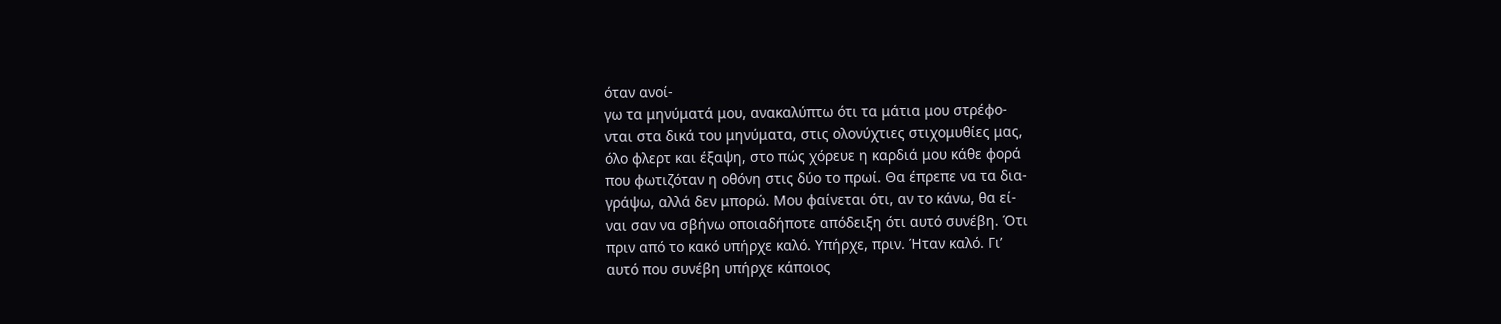όταν ανοί-
γω τα μηνύματά μου, ανακαλύπτω ότι τα μάτια μου στρέφο-
νται στα δικά του μηνύματα, στις ολονύχτιες στιχομυθίες μας,
όλο φλερτ και έξαψη, στο πώς χόρευε η καρδιά μου κάθε φορά
που φωτιζόταν η οθόνη στις δύο το πρωί. Θα έπρεπε να τα δια-
γράψω, αλλά δεν μπορώ. Μου φαίνεται ότι, αν το κάνω, θα εί-
ναι σαν να σβήνω οποιαδήποτε απόδειξη ότι αυτό συνέβη. Ότι
πριν από το κακό υπήρχε καλό. Υπήρχε, πριν. Ήταν καλό. Γι’
αυτό που συνέβη υπήρχε κάποιος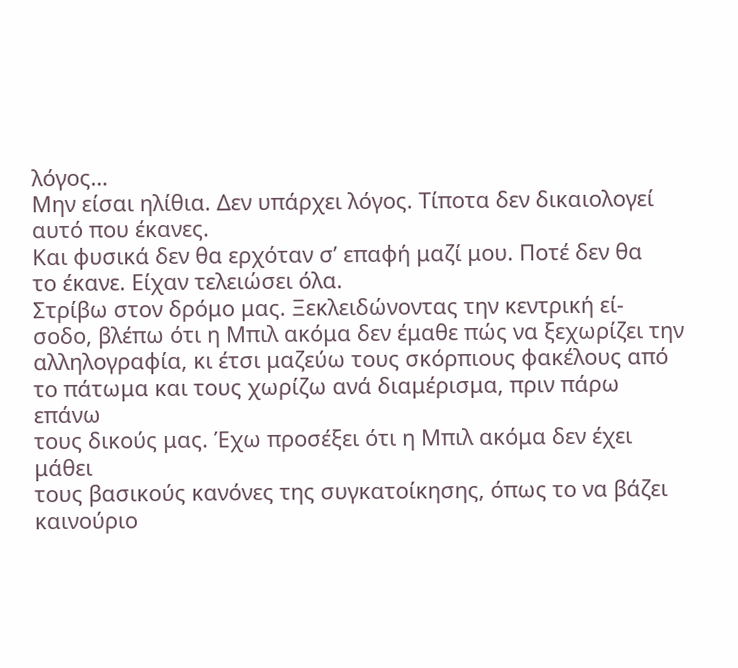λόγος…
Μην είσαι ηλίθια. Δεν υπάρχει λόγος. Τίποτα δεν δικαιολογεί
αυτό που έκανες.
Και φυσικά δεν θα ερχόταν σ’ επαφή μαζί μου. Ποτέ δεν θα
το έκανε. Είχαν τελειώσει όλα.
Στρίβω στον δρόμο μας. Ξεκλειδώνοντας την κεντρική εί-
σοδο, βλέπω ότι η Μπιλ ακόμα δεν έμαθε πώς να ξεχωρίζει την
αλληλογραφία, κι έτσι μαζεύω τους σκόρπιους φακέλους από
το πάτωμα και τους χωρίζω ανά διαμέρισμα, πριν πάρω επάνω
τους δικούς μας. Έχω προσέξει ότι η Μπιλ ακόμα δεν έχει μάθει
τους βασικούς κανόνες της συγκατοίκησης, όπως το να βάζει
καινούριο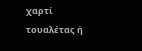χαρτί τουαλέτας ή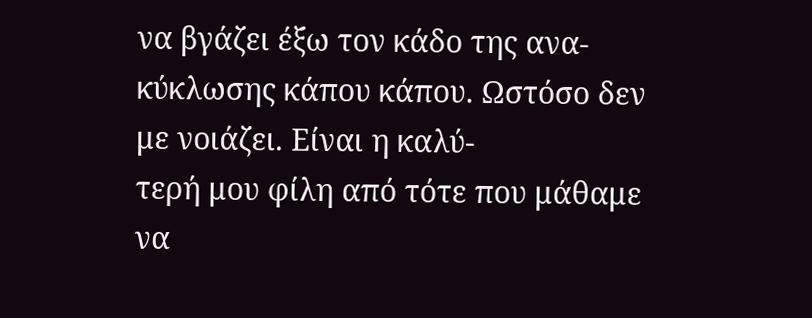να βγάζει έξω τον κάδο της ανα-
κύκλωσης κάπου κάπου. Ωστόσο δεν με νοιάζει. Είναι η καλύ-
τερή μου φίλη από τότε που μάθαμε να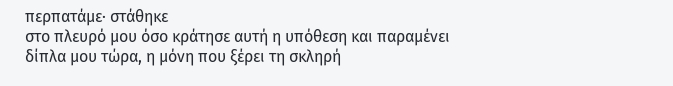περπατάμε· στάθηκε
στο πλευρό μου όσο κράτησε αυτή η υπόθεση και παραμένει
δίπλα μου τώρα, η μόνη που ξέρει τη σκληρή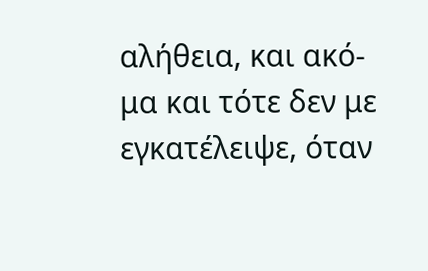αλήθεια, και ακό-
μα και τότε δεν με εγκατέλειψε, όταν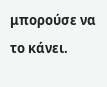μπορούσε να το κάνει.